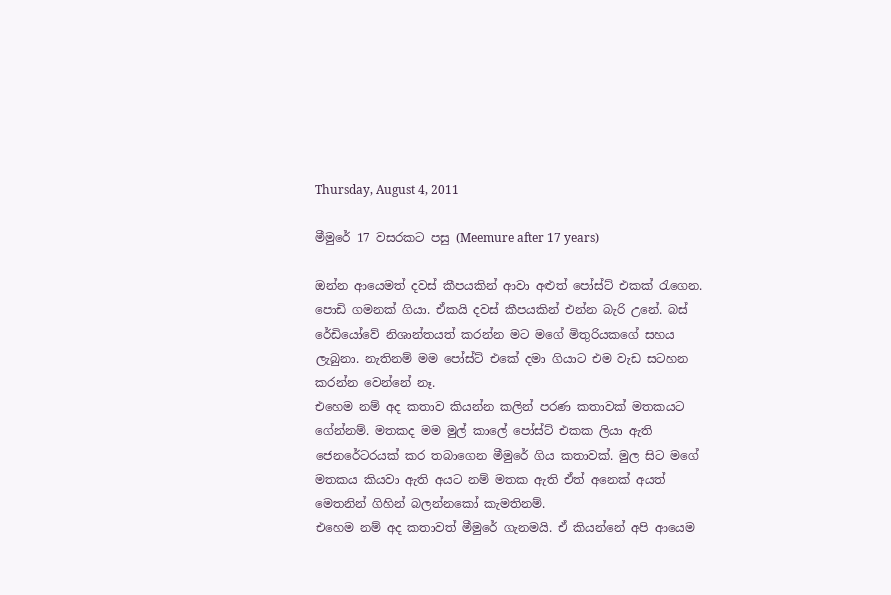Thursday, August 4, 2011

මීමුරේ 17 වසරකට පසු (Meemure after 17 years)

ඔන්න ආයෙමත් දවස් කීපයකින් ආවා අළුත් පෝස්ට් එකක් රැගෙන. පොඩි ගමනක් ගියා. ඒකයි දවස් කීපයකින් එන්න බැරි උනේ. බස් රේඩියෝවේ නිශාන්තයත් කරන්න මට මගේ මිතුරියකගේ සහය ලැබුනා. නැතිනම් මම පෝස්ට් එකේ දමා ගියාට එම වැඩ සටහන කරන්න වෙන්නේ නෑ.
එහෙම නම් අද කතාව කියන්න කලින් පරණ කතාවක් මතකයට ගේන්නම්. මතකද මම මුල් කාලේ පෝස්ට් එකක ලියා ඇති ජෙනරේටරයක් කර තබාගෙන මීමුරේ ගිය කතාවක්. මුල සිට මගේ මතකය කියවා ඇති අයට නම් මතක ඇති ඒත් අනෙක් අයත් මෙතනින් ගිහින් බලන්නකෝ කැමතිනම්.
එහෙම නම් අද කතාවත් මීමුරේ ගැනමයි. ඒ කියන්නේ අපි ආයෙම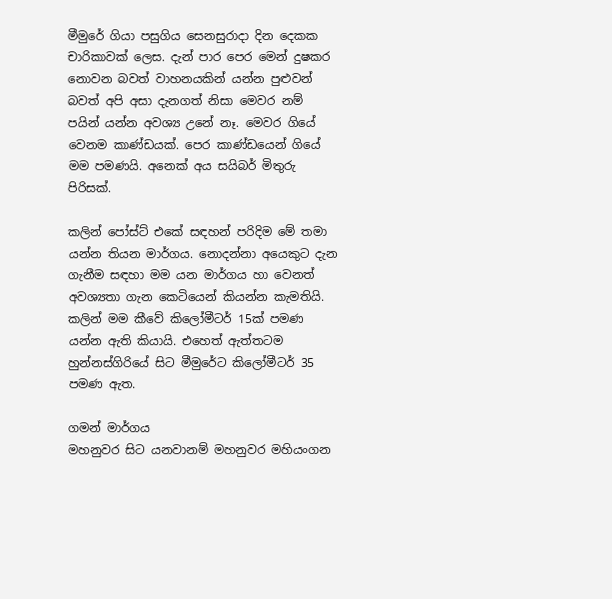මීමුරේ ගියා පසුගිය සෙනසුරාදා දින දෙකක චාරිකාවක් ලෙස. දැන් පාර පෙර මෙන් දුෂකර නොවන බවත් වාහනයකින් යන්න පුළුවන් බවත් අපි අසා දැනගත් නිසා මෙවර නම් පයින් යන්න අවශ්‍ය උනේ නෑ. මෙවර ගියේ වෙනම කාණ්ඩයක්. පෙර කාණ්ඩයෙන් ගියේ මම පමණයි. අනෙක් අය සයිබර් මිතුරු පිරිසක්.

කලින් පෝස්ට් එකේ සඳහන් පරිදිම මේ තමා යන්න තියන මාර්ගය. නොදන්නා අයෙකුට දැන ගැනීම සඳහා මම යන මාර්ගය හා වෙනත් අවශ්‍යතා ගැන කෙටියෙන් කියන්න කැමතියි. කලින් මම කීවේ කිලෝමීටර් 15ක් පමණ යන්න ඇති කියායි. එහෙත් ඇත්තටම හුන්නස්ගිරියේ සිට මීමුරේට කිලෝමීටර් 35 පමණ ඇත.

ගමන් මාර්ගය
මහනුවර සිට යනවානම් මහනුවර මහියංගන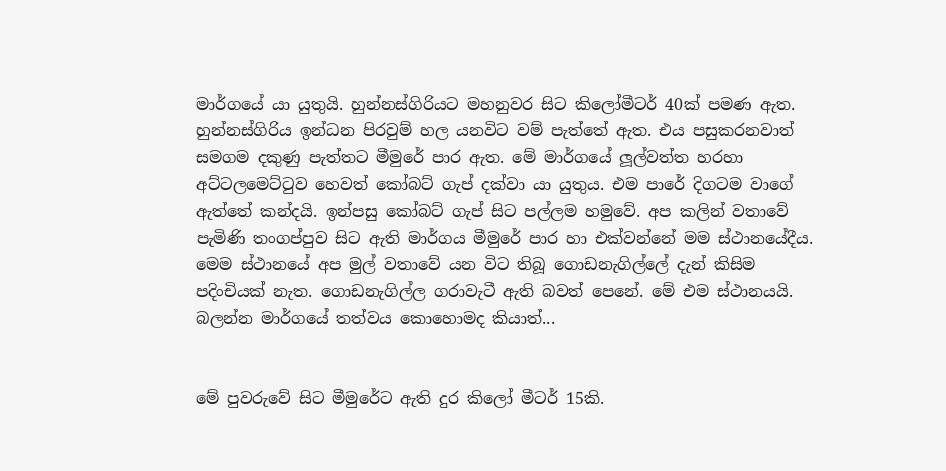මාර්ගයේ යා යුතුයි. හුන්නස්ගිරියට මහනුවර සිට කිලෝමීටර් 40ක් පමණ ඇත. හුන්නස්ගිරිය ඉන්ධන පිරවුම් හල යනවිට වම් පැත්තේ ඇත. එය පසුකරනවාත් සමගම දකුණු පැත්තට මීමුරේ පාර ඇත. මේ මාර්ගයේ ලූල්වත්ත හරහා අට්ටලමෙට්ටුව හෙවත් කෝබට් ගැප් දක්වා යා යුතුය. එම පාරේ දිගටම වාගේ ඇත්තේ කන්දයි. ඉන්පසු කෝබට් ගැප් සිට පල්ලම හමුවේ. අප කලින් වතාවේ පැමිණි තංගප්පුව සිට ඇති මාර්ගය මීමුරේ පාර හා එක්වන්නේ මම ස්ථානයේදීය.
මෙම ස්ථානයේ අප මුල් වතාවේ යන විට තිබූ ගොඩනැගිල්ලේ දැන් කිසිම පදිංචියක් නැත. ගොඩනැගිල්ල ගරාවැටී ඇති බවත් පෙනේ. මේ එම ස්ථානයයි. බලන්න මාර්ගයේ තත්වය කොහොමද කියාත්...


මේ පුවරුවේ සිට මීමුරේට ඇති දුර කිලෝ මීටර් 15කි.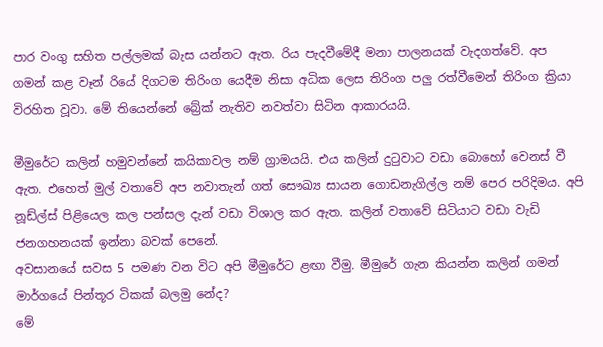පාර වංගු සහිත පල්ලමක් බැස යන්නට ඇත. රිය පැදවීමේදී මනා පාලනයක් වැදගත්වේ. අප ගමන් කළ වෑන් රියේ දිගටම තිරිංග යෙදීම නිසා අධික ලෙස තිරිංග පලු රත්වීමෙන් තිරිංග ක්‍රියා විරහිත වූවා. මේ තියෙන්නේ බ්‍රේක් නැතිව නවත්වා සිටින ආකාරයයි.

මීමුරේට කලින් හමුවන්නේ කයිකාවල නම් ග්‍රාමයයි. එය කලින් දුටුවාට වඩා බොහෝ වෙනස් වී ඇත. එහෙත් මුල් වතාවේ අප නවාතැන් ගත් සෞඛ්‍ය සායන ගොඩනැගිල්ල නම් පෙර පරිදිමය. අපි නූඩ්ල්ස් පිළියෙල කල පන්සල දැන් වඩා විශාල කර ඇත. කලින් වතාවේ සිටියාට වඩා වැඩි ජනගහනයක් ඉන්නා බවක් පෙනේ.
අවසානයේ සවස 5 පමණ වන විට අපි මීමුරේට ළඟා වීමු. මීමුරේ ගැන කියන්න කලින් ගමන් මාර්ගයේ පින්තූර ටිකක් බලමු නේද?
මේ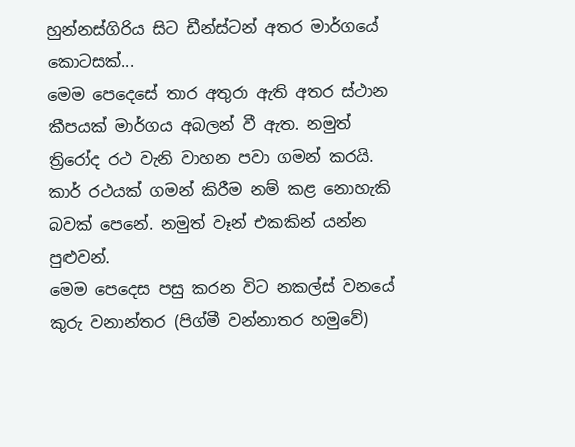හුන්නස්ගිරිය සිට ඩීන්ස්ටන් අතර මාර්ගයේ කොටසක්...
මෙම පෙදෙසේ තාර අතුරා ඇති අතර ස්ථාන කීපයක් මාර්ගය අබලන් වී ඇත. නමුත් ත්‍රිරෝද රථ වැනි වාහන පවා ගමන් කරයි. කාර් රථයක් ගමන් කිරීම නම් කළ නොහැකි බවක් පෙනේ. නමුත් වෑන් එකකින් යන්න පුළුවන්.
මෙම පෙදෙස පසු කරන විට නකල්ස් වනයේ කුරු වනාන්තර (පිග්මී වන්නාතර හමුවේ)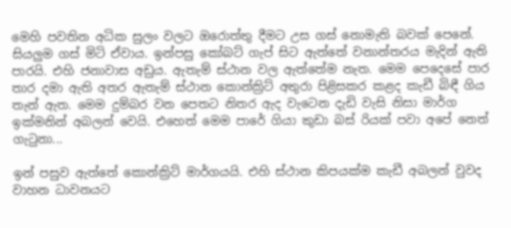මෙහි පවතින අධික සුලං වලට ඔරොත්තු දීමට උස ගස් නොමැති බවක් පෙනේ. සියලුම ගස් මිටි ඒවාය. ඉන්පසු කෝබට් ගැප් සිට ඇත්තේ වනාන්තරය මැදින් ඇති පාරයි. එහි ජනාවාස අඩුය. ඇතැම් ස්ථාන වල ඇත්තේම නැත. මෙම පෙදෙසේ පාර තාර දමා ඇති අතර ඇතැම් ස්ථාන කොන්ක්‍රිට් අතුරා පිළිසකර කළද කැඩී බිඳී ගිය තැන් ඇත. මෙම දුම්බර වන පෙතට නිතර ඇද වැටෙන දැඩි වැසි නිසා මාර්ග ඉක්මනින් අබලන් වෙයි. එහෙත් මෙම පාරේ ගියා කුඩා බස් රියක් පවා අපේ නෙත් ගැටුනා...

ඉන් පසුව ඇත්තේ කොන්ක්‍රිට් මාර්ගයයි. එහි ස්ථාන කිපයක්ම කැඩී අබලන් වුවද වාහන ධාවනයට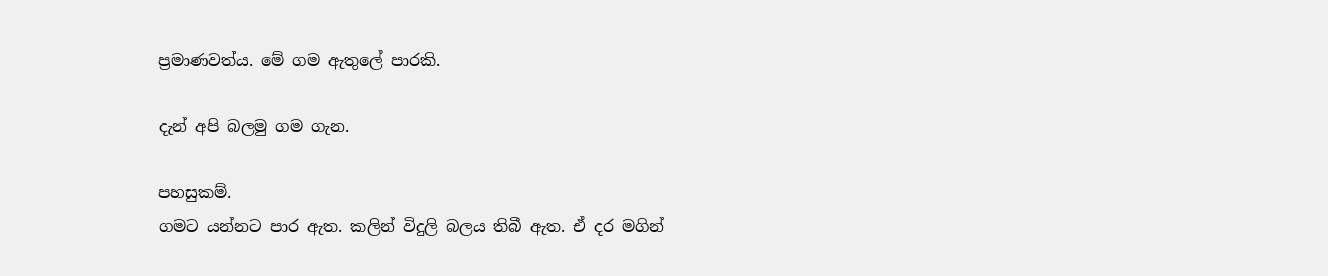ප්‍රමාණවත්ය. මේ ගම ඇතුලේ පාරකි.

දැන් අපි බලමු ගම ගැන.

පහසුකම්.
ගමට යන්නට පාර ඇත. කලින් විදුලි බලය තිබී ඇත. ඒ දර මගින්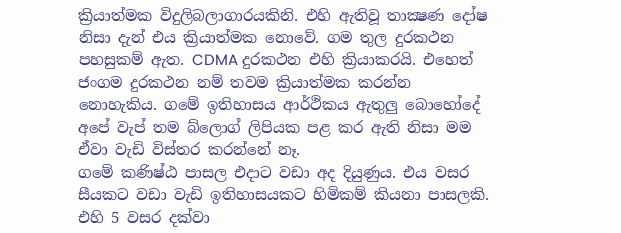ක්‍රියාත්මක විදුලිබලාගාරයකිනි. එහි ඇතිවූ තාක්‍ෂණ දෝෂ නිසා දැන් එය ක්‍රියාත්මක නොවේ. ගම තුල දුරකථන පහසුකම් ඇත. CDMA දුරකථන එහි ක්‍රියාකරයි. එහෙත් ජංගම දුරකථන නම් තවම ක්‍රියාත්මක කරන්න නොහැකිය. ගමේ ඉතිහාසය ආර්ථිකය ඇතුලු බොහෝදේ අපේ වැප් තම බ්ලොග් ලිපියක පළ කර ඇති නිසා මම ඒවා වැඩි විස්තර කරන්නේ නෑ.
ගමේ කණිෂ්ඨ පාසල එදාට වඩා අද දියුණුය. එය වසර සීයකට වඩා වැඩි ඉතිහාසයකට හිමිකම් කියනා පාසලකි. එහි 5 වසර දක්වා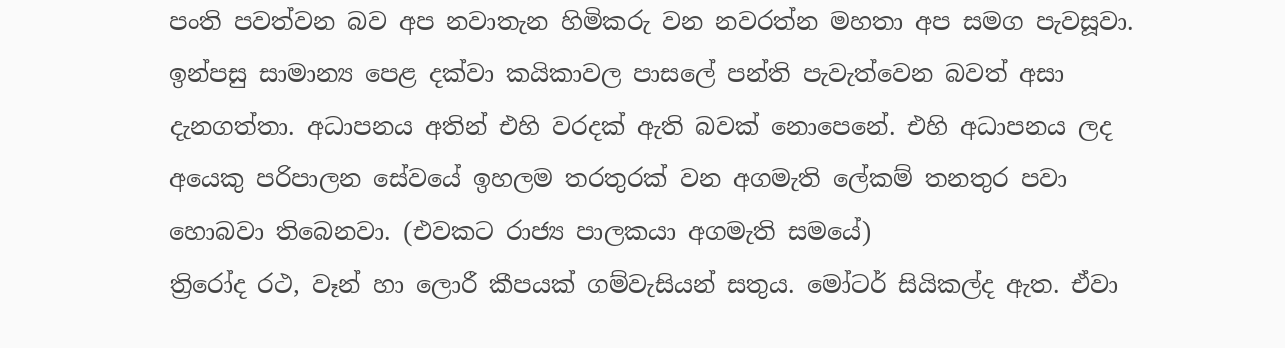පංති පවත්වන බව අප නවාතැන හිමිකරු වන නවරත්න මහතා අප සමග පැවසූවා. ඉන්පසු සාමාන්‍ය පෙළ දක්වා කයිකාවල පාසලේ පන්ති පැවැත්වෙන බවත් අසා දැනගත්තා. අධාපනය අතින් එහි වරදක් ඇති බවක් නොපෙනේ. එහි අධාපනය ලද අයෙකු පරිපාලන සේවයේ ඉහලම තරතුරක් වන අගමැති ලේකම් තනතුර පවා හොබවා තිබෙනවා. (එවකට රාජ්‍ය පාලකයා අගමැති සමයේ)
ත්‍රිරෝද රථ, වෑන් හා ලොරී කීපයක් ගම්වැසියන් සතුය. මෝටර් සියිකල්ද ඇත. ඒවා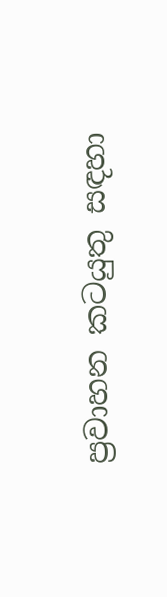ප්‍රවාහන කටයුතු සඳහා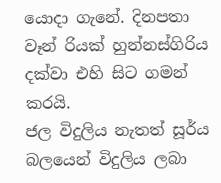යොදා ගැනේ. දිනපතා වෑන් රියක් හුන්නස්ගිරිය දක්වා එහි සිට ගමන් කරයි.
ජල විදුලිය නැතත් සූර්ය බලයෙන් විදුලිය ලබා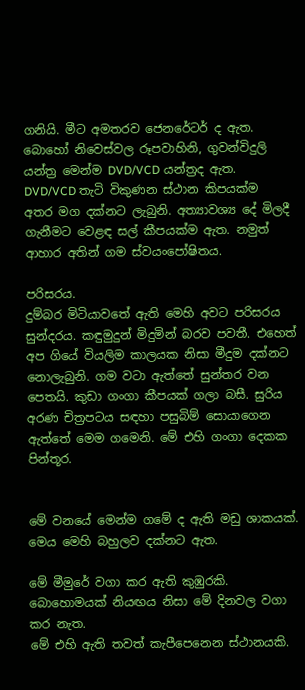ගනියි. මීට අමතරව ජෙනරේටර් ද ඇත. බොහෝ නිවෙස්වල රූපවාහිනි, ගුවන්විදුලි යන්ත්‍ර මෙන්ම DVD/VCD යන්ත්‍රද ඇත.  DVD/VCD තැටි විකුණන ස්ථාන කිපයක්ම අතර මග දක්නට ලැබුනි. අත්‍යාවශ්‍ය දේ මිලදී ගැනීමට වෙළඳ සල් කීපයක්ම ඇත. නමුත් ආහාර අතින් ගම ස්වයංපෝෂිතය.

පරිසරය.
දුම්බර මිටියාවතේ ඇති මෙහි අවට පරිසරය සුන්දරය. කඳුමුදුන් මිදුමින් බරව පවතී. එහෙත් අප ගියේ වියලිම කාලයක නිසා මීදුම දක්නට නොලැබුනි. ගම වටා ඇත්තේ සුන්තර වන පෙතයි. කුඩා ගංගා කීපයක් ගලා බසී. සුරිය අරණ චිත්‍රපටය සඳහා පසුබිම් සොයාගෙන ඇත්තේ මෙම ගමෙනි. මේ එහි ගංගා දෙකක පින්තූර.


මේ වනයේ මෙන්ම ගමේ ද ඇති මඩු ශාකයක්. මෙය මෙහි බහුලව දක්නට ඇත.

මේ මීමුරේ වගා කර ඇති කුඹුරකි. බොහොමයක් නියඟය නිසා මේ දිනවල වගා කර නැත.
මේ එහි ඇති තවත් කැපීපෙනෙන ස්ථානයකි.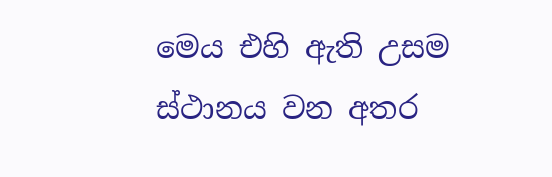මෙය එහි ඇති උසම ස්ථානය වන අතර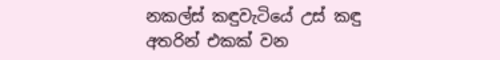නකල්ස් කඳුවැටියේ උස් කඳු අතරින් එකක් වන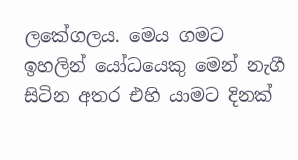ලකේගලය. මෙය ගමට ඉහලින් යෝධයෙකු මෙන් නැගී සිටින අතර එහි යාමට දිනක්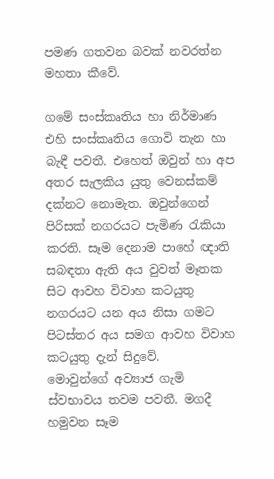පමණ ගතවන බවක් නවරත්න මහතා කීවේ.

ගමේ සංස්කෘතිය හා නිර්මාණ
එහි සංස්කෘතිය ගොවි තැන හා බැඳී පවතී. එහෙත් ඔවුන් හා අප අතර සැලකිය යුතු වෙනස්කම් දක්නට නොමැත. ඔවුන්ගෙන් පිරිසක් නගරයට පැමිණ රැකියා කරති. සෑම දෙනාම පාහේ ඥාති සබඳතා ඇති අය වුවත් මෑතක සිට ආවහ විවාහ කටයුතු නගරයට යන අය නිසා ගමට පිටස්තර අය සමග ආවහ විවාහ කටයුතු දැන් සිදුවේ.
මොවුන්ගේ අව්‍යාජ ගැමි ස්වභාවය තවම පවතී. මගදී හමුවන සෑම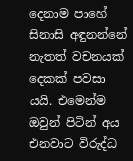දෙනාම පාහේ සිනාසි අඳුනන්නේ නැතත් වචනයක් දෙකක් පවසා යයි. එමෙන්ම ඔවුන් පිටින් අය එනවාට විරුද්ධ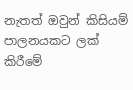නැතත් ඔවුන් කිසියම් පාලනයකට ලක් කිරීමේ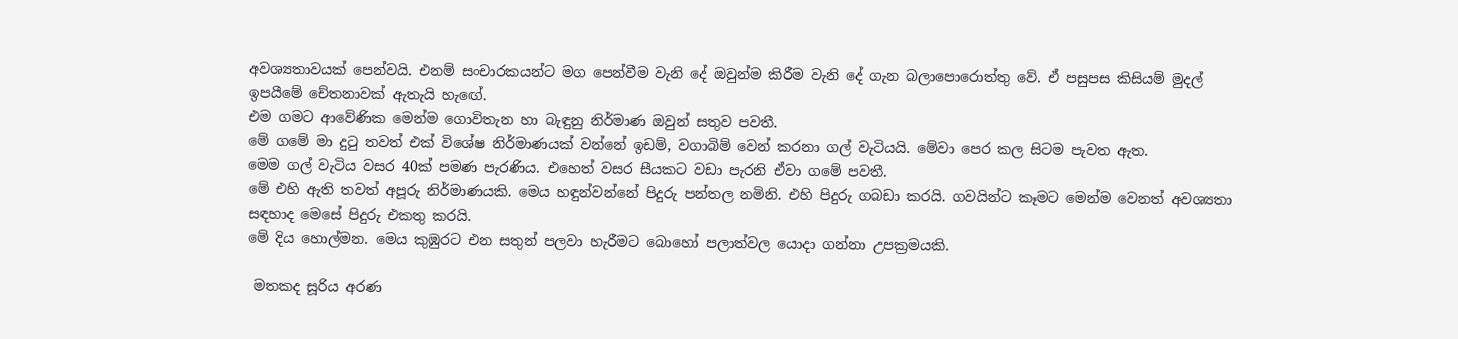අවශ්‍යතාවයක් පෙන්වයි. එනම් සංචාරකයන්ට මග පෙන්වීම වැනි දේ ඔවුන්ම කිරීම වැනි දේ ගැන බලාපොරොත්තු වේ. ඒ පසුපස කිසියම් මුදල් ඉපයීමේ චේතනාවක් ඇතැයි හැඟේ.
එම ගමට ආවේණික මෙන්ම ගොවිතැන හා බැඳුනු නිර්මාණ ඔවුන් සතුව පවතී.
මේ ගමේ මා දුටු තවත් එක් විශේෂ නිර්මාණයක් වන්නේ ඉඩම්, වගාබිම් වෙන් කරනා ගල් වැටියයි. මේවා පෙර කල සිටම පැවත ඇත.
මෙම ගල් වැටිය වසර 40ක් පමණ පැරණිය. එහෙත් වසර සීයකට වඩා පැරනි ඒවා ගමේ පවතී.
මේ එහි ඇති තවත් අපූරු නිර්මාණයකි. මෙය හඳුන්වන්නේ පිදුරු පන්තල නමිනි. එහි පිදුරු ගබඩා කරයි. ගවයින්ට කෑමට මෙන්ම වෙනත් අවශ්‍යතා සඳහාද මෙසේ පිදුරු එකතු කරයි.
මේ දිය හොල්මන. මෙය කුඹුරට එන සතුන් පලවා හැරීමට බොහෝ පලාත්වල යොදා ගන්නා උපක්‍රමයකි.

 මතකද සූරිය අරණ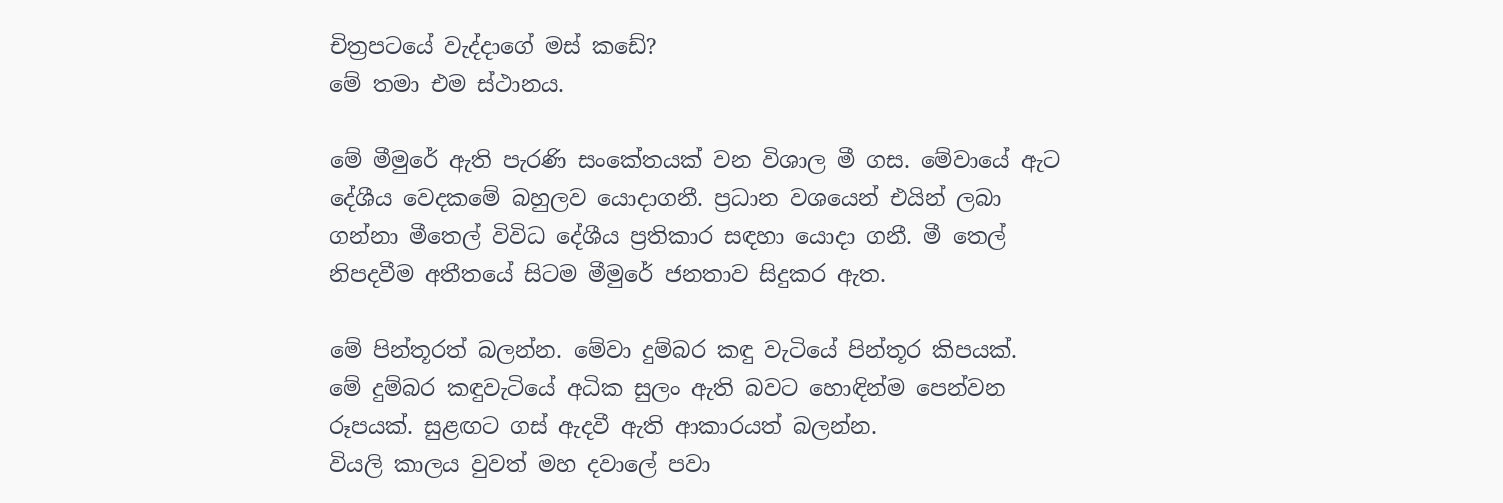චිත්‍රපටයේ වැද්දාගේ මස් කඩේ?
මේ තමා එම ස්ථානය.

මේ මීමුරේ ඇති පැරණි සංකේතයක් වන විශාල මී ගස. මේවායේ ඇට දේශීය වෙදකමේ බහුලව යොදාගනී. ප්‍රධාන වශයෙන් එයින් ලබා ගන්නා මීතෙල් විවිධ දේශීය ප්‍රතිකාර සඳහා යොදා ගනී. මී තෙල් නිපදවීම අතීතයේ සිටම මීමුරේ ජනතාව සිදුකර ඇත.

මේ පින්තූරත් බලන්න. මේවා දුම්බර කඳු වැටියේ පින්තූර කිපයක්.
මේ දුම්බර කඳුවැටියේ අධික සුලං ඇති බවට හොඳින්ම පෙන්වන රූපයක්. සුළඟට ගස් ඇදවී ඇති ආකාරයත් බලන්න.
වියලි කාලය වුවත් මහ දවාලේ පවා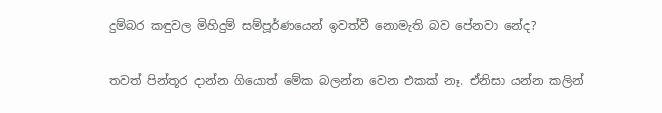දුම්බර කඳුවල මිහිදුම් සම්පූර්ණයෙන් ඉවත්වී නොමැති බව පේනවා නේද?

තවත් පින්තූර දාන්න ගියොත් මේක බලන්න වෙන එකක් නෑ. ඒනිසා යන්න කලින්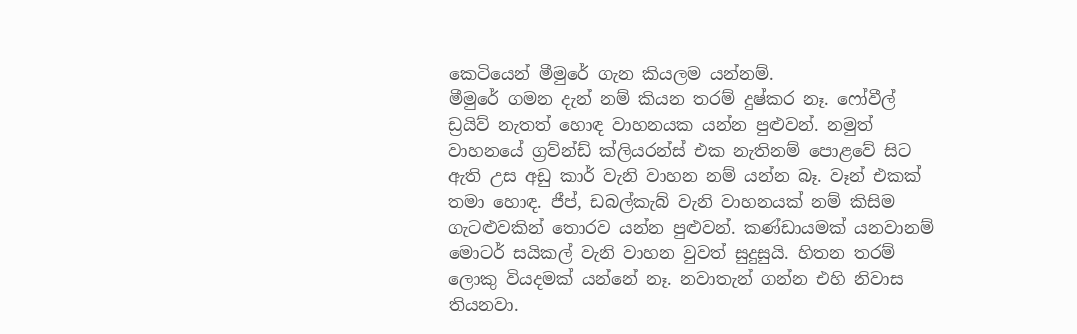කෙටියෙන් මීමුරේ ගැන කියලම යන්නම්.
මීමුරේ ගමන දැන් නම් කියන තරම් දුෂ්කර නෑ. ෆෝවීල් ඩ්‍රයිව් නැතත් හොඳ වාහනයක යන්න පුළුවන්. නමුත් වාහනයේ ග්‍රව්න්ඩ් ක්ලියරන්ස් එක නැතිනම් පොළවේ සිට ඇති උස අඩු කාර් වැනි වාහන නම් යන්න බෑ. වෑන් එකක් තමා හොඳ. ජීප්, ඩබල්කැබ් වැනි වාහනයක් නම් කිසිම ගැටළුවකින් තොරව යන්න පුළුවන්. කණ්ඩායමක් යනවානම් මොටර් සයිකල් වැනි වාහන වුවත් සුදුසුයි. හිතන තරම් ලොකු වියදමක් යන්නේ නෑ. නවාතැන් ගන්න එහි නිවාස තියනවා.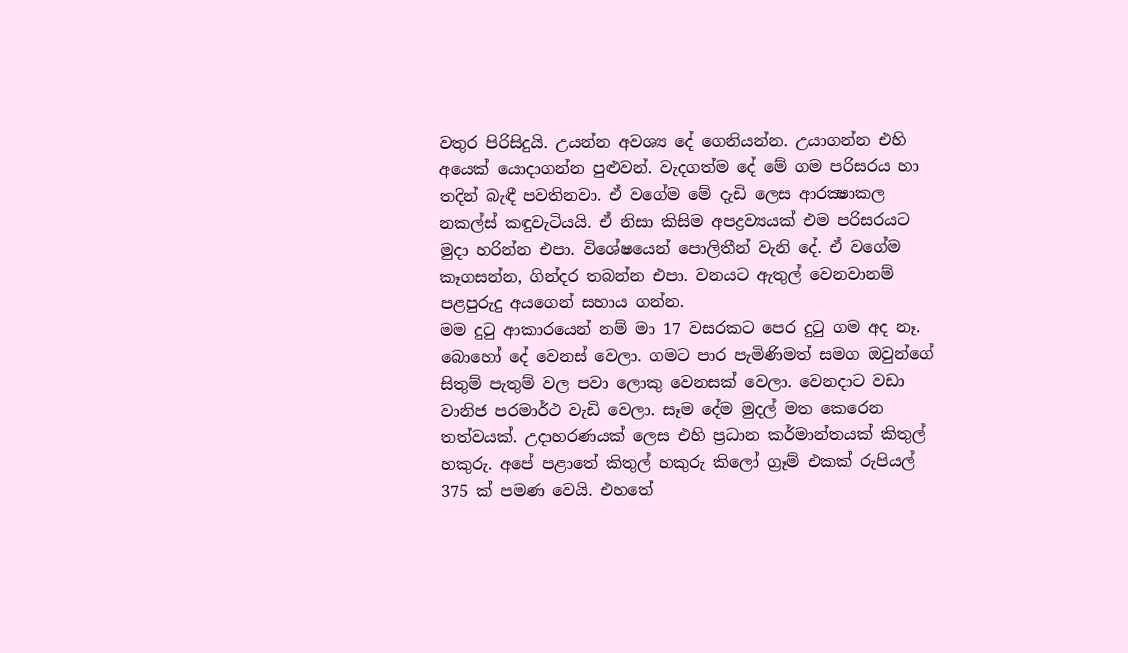වතුර පිරිසිදුයි. උයන්න අවශ්‍ය දේ ගෙනියන්න. උයාගන්න එහි අයෙක් යොදාගන්න පුළුවන්. වැදගත්ම දේ මේ ගම පරිසරය හා තදින් බැඳී පවතිනවා. ඒ වගේම මේ දැඩි ලෙස ආරක්‍ෂාකල නකල්ස් කඳුවැටියයි. ඒ නිසා කිසිම අපද්‍රව්‍යයක් එම පරිසරයට මුදා හරින්න එපා. විශේෂයෙන් පොලිතීන් වැනි දේ. ඒ වගේම කෑගසන්න, ගින්දර තබන්න එපා. වනයට ඇතුල් වෙනවානම් පළපුරුදු අයගෙන් සහාය ගන්න.
මම දුටු ආකාරයෙන් නම් මා 17 වසරකට පෙර දුටු ගම අද නෑ. බොහෝ දේ වෙනස් වෙලා. ගමට පාර පැමිණිමත් සමග ඔවුන්ගේ සිතුම් පැතුම් වල පවා ලොකු වෙනසක් වෙලා. වෙනදාට වඩා වානිජ පරමාර්ථ වැඩි වෙලා. සෑම දේම මුදල් මත කෙරෙන තත්වයක්. උදාහරණයක් ලෙස එහි ප්‍රධාන කර්මාන්තයක් කිතුල් හකුරු. අපේ පළාතේ කිතුල් හකුරු කිලෝ ග්‍රෑම් එකක් රුපියල් 375 ක් පමණ වෙයි. එහතේ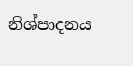නිශ්පාදනය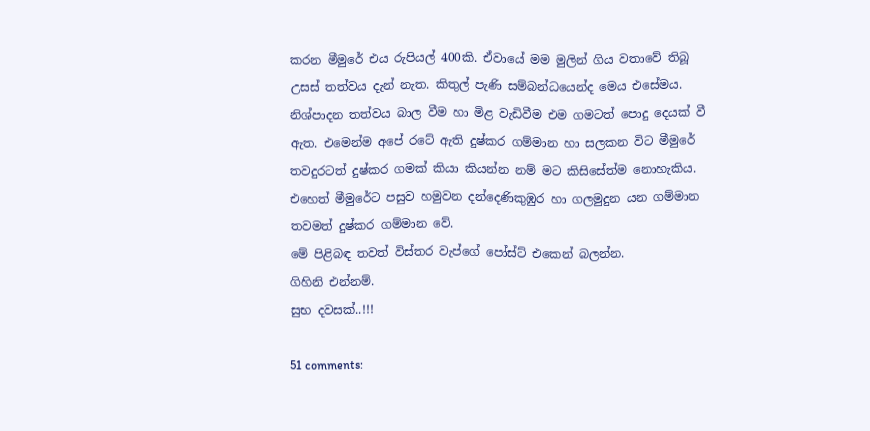කරන මීමුරේ එය රුපියල් 400කි. ඒවායේ මම මුලින් ගිය වතාවේ තිබූ උසස් තත්වය දැන් නැත. කිතුල් පැණි සම්බන්ධයෙන්ද මෙය එසේමය. නිශ්පාදන තත්වය බාල වීම හා මිළ වැඩිවීම එම ගමටත් පොදු දෙයක් වී ඇත. එමෙන්ම අපේ රටේ ඇති දුෂ්කර ගම්මාන හා සලකන විට මීමුරේ තවදුරටත් දුෂ්කර ගමක් කියා කියන්න නම් මට කිසිසේත්ම නොහැකිය. එහෙත් මීමුරේට පසුව හමුවන දන්දෙණිකුඹුර හා ගලමුදුන යන ගම්මාන තවමත් දුෂ්කර ගම්මාන වේ.
මේ පිළිබඳ තවත් විස්තර වැප්ගේ පෝස්ට් එකෙන් බලන්න.
ගිහිනි එන්නම්.
සුභ දවසක්..!!!

51 comments: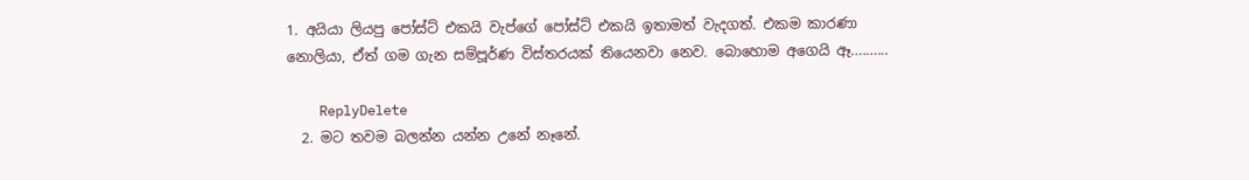1. අයියා ලියපු පෝස්ට් එකයි වැප්ගේ පෝස්ට් එකයි ඉතාමත් වැදගත්. එකම කාරණා නොලියා, ඒත් ගම ගැන සම්පූර්ණ විස්තරයක් තියෙනවා නෙව. බොහොම අගෙයි ඈ..........

    ReplyDelete
  2. මට තවම බලන්න යන්න උනේ නෑනේ.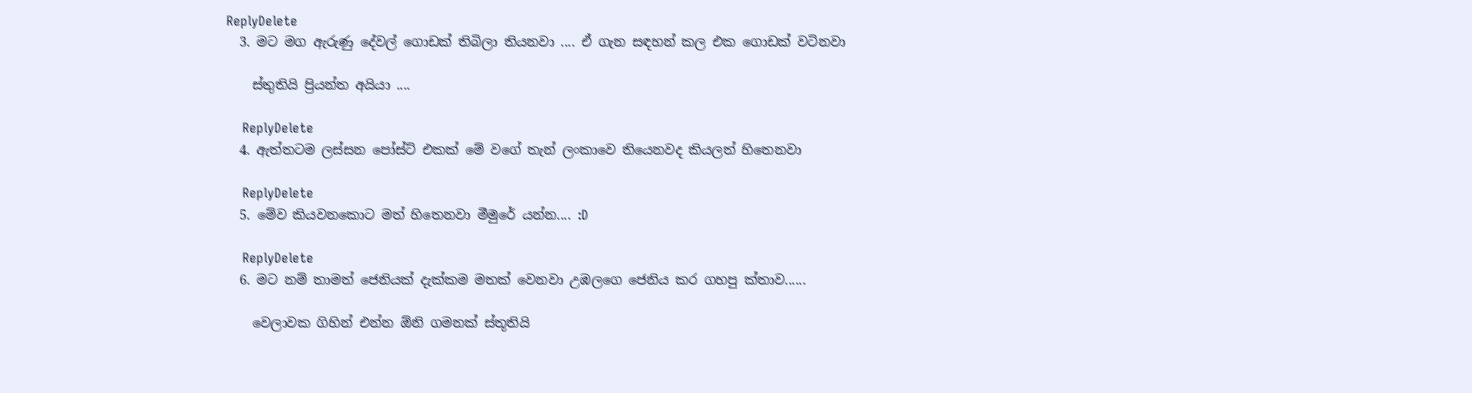ReplyDelete
  3. මට මග ඇරුණු දේවල් ගොඩක් තිබිලා තියනවා .... ඒ ගැන සඳහන් කල එක ගොඩක් වටිනවා

    ස්තුතියි ප්‍රියන්ත අයියා ....

    ReplyDelete
  4. ඇත්තටම ලස්සන පෝස්ට් එකක් මේ වගේ තැන් ලංකාවෙ තියෙනවද කියලත් හිතෙනවා

    ReplyDelete
  5. මේව කියවනකොට මත් හිතෙනවා මීමුරේ යන්න.... :D

    ReplyDelete
  6. මට නම් තාමත් ජෙනියක් දැක්කම මතක් වෙනවා උඹලගෙ ජෙනිය කර ගහපු ක්තාව......

    වෙලාවක ගිහින් එන්න ඕනි ගමනක් ස්තූතියි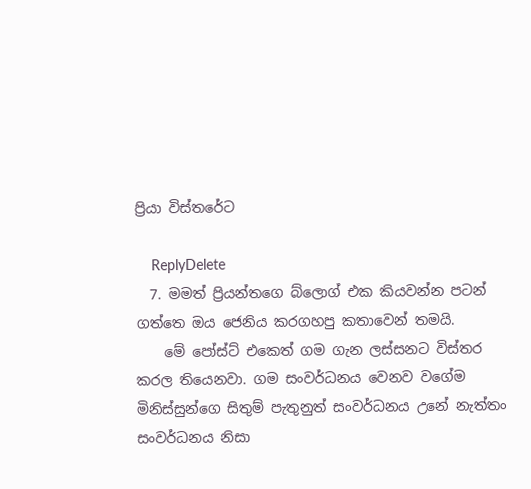ප්‍රියා විස්තරේට

    ReplyDelete
  7. මමත් ප්‍රියන්තගෙ බ්ලොග් එක කියවන්න පටන් ගත්තෙ ඔය ජෙනිය කරගහපු කතාවෙන් තමයි.
    මේ පෝස්ට් එකෙත් ගම ගැන ලස්සනට විස්තර කරල තියෙනවා. ගම සංවර්ධනය වෙනව වගේම මිනිස්සුන්ගෙ සිතුම් පැතුනුත් සංවර්ධනය උනේ නැත්තං සංවර්ධනය නිසා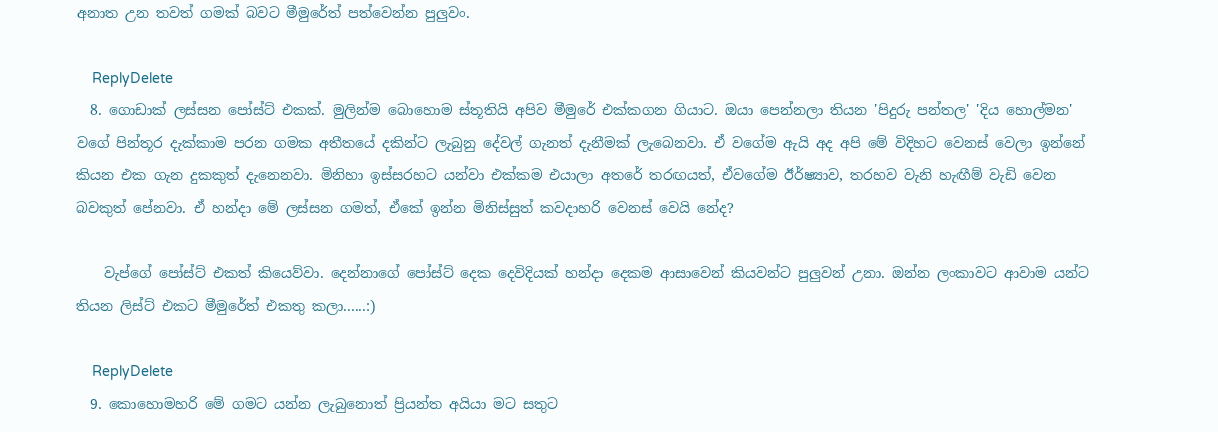අනාත උන තවත් ගමක් බවට මීමුරේත් පත්වෙන්න පුලුවං.

    ReplyDelete
  8. ගොඩාක් ලස්සන පෝස්ට් එකක්. මුලින්ම බොහොම ස්තූතියි අපිව මීමුරේ එක්කගන ගියාට. ඔයා පෙන්නලා තියන 'පිදුරු පන්තල' 'දිය හොල්මන' වගේ පින්තූර දැක්කාම පරන ගමක අතීතයේ දකින්ට ලැබුනු දේවල් ගැනත් දැනීමක් ලැබෙනවා. ඒ වගේම ඇයි අද අපි මේ විදිහට වෙනස් වෙලා ඉන්නේ කියන එක ගැන දුකකුත් දැනෙනවා. මිනිහා ඉස්සරහට යන්වා එක්කම එයාලා අතරේ තරඟයත්, ඒවගේම ඊර්ෂ්‍යාව, තරහව වැනි හැඟීම් වැඩි වෙන බවකුත් පේනවා. ඒ හන්දා මේ ලස්සන ගමත්, ඒකේ ඉන්න මිනිස්සුත් කවදාහරි වෙනස් වෙයි නේද?

    වැප්ගේ පෝස්ට් එකත් කියෙව්වා. දෙන්නාගේ පෝස්ට් දෙක දෙවිදියක් හන්දා දෙකම ආසාවෙන් කියවන්ට පුලුවන් උනා. ඔන්න ලංකාවට ආවාම යන්ට තියන ලිස්ට් එකට මීමුරේත් එකතු කලා......:)

    ReplyDelete
  9. කොහොමහරි මේ ගමට යන්න ලැබුනොත් ප්‍රියන්ත අයියා මට සතුට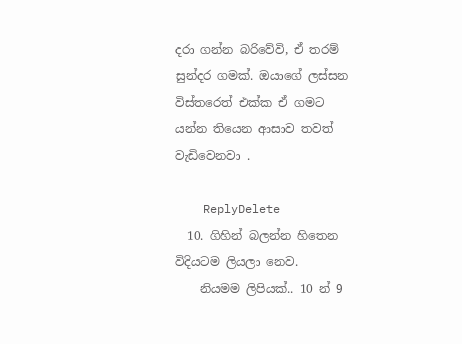දරා ගන්න බරිවේවි, ඒ තරම් සුන්දර ගමක්. ඔයාගේ ලස්සන විස්තරෙත් එක්ක ඒ ගමට යන්න තියෙන ආසාව තවත් වැඩිවෙනවා .

    ReplyDelete
  10. ගිහින් බලන්න හිතෙන විදියටම ලියලා නෙව.
    නියමම ලිපියක්.. 10 න් 9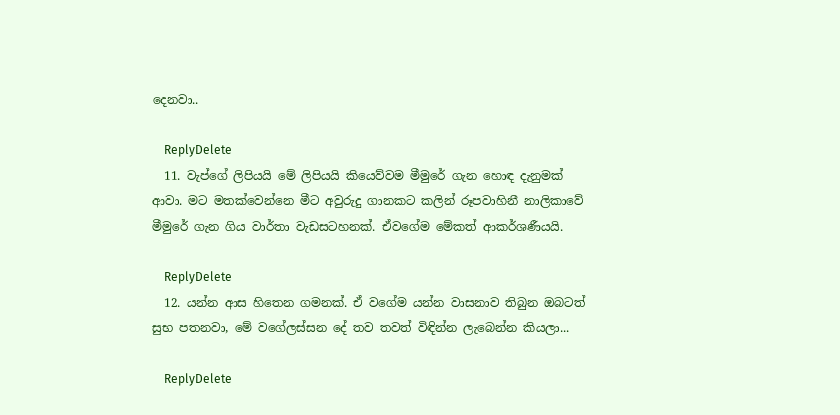දෙනවා..

    ReplyDelete
  11. වැප්ගේ ලිපියයි මේ ලිපියයි කියෙව්වම මීමුරේ ගැන හොඳ දැනුමක් ආවා. මට මතක්වෙන්නෙ මීට අවුරුදු ගානකට කලින් රූපවාහිනී නාලිකාවේ මීමුරේ ගැන ගිය වාර්තා වැඩසටහනක්. ඒවගේම මේකත් ආකර්ශණීයයි.

    ReplyDelete
  12. යන්න ආස හිතෙන ගමනක්. ඒ වගේම යන්න වාසනාව තිබුන ඔබටත් සුභ පතනවා, මේ වගේලස්සන දේ තව තවත් විඳින්න ලැබෙන්න කියලා...

    ReplyDelete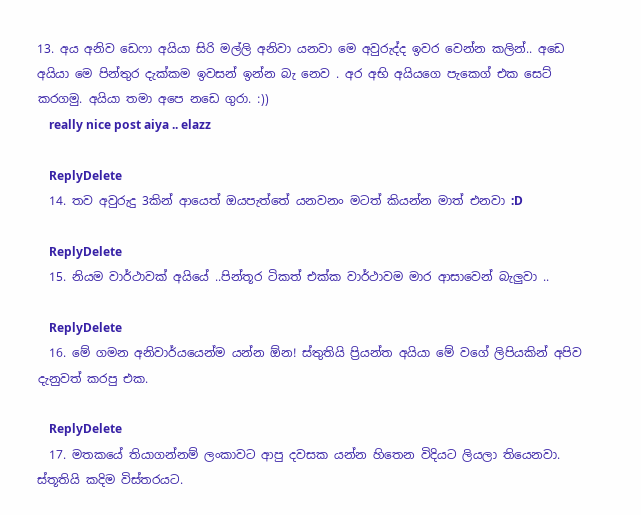13. අය අනිව ඩෙෆා අයියා සිරි මල්ලි අනිවා යනවා මෙ අවුරුද්ද ඉවර වෙන්න කලින්.. අඩෙ අයියා මෙ පින්තුර දැක්කම ඉවසන් ඉන්න බැ නෙව . අර අභි අයියගෙ පැකෙග් එක සෙට් කරගමු. අයියා තමා අපෙ නඩෙ ගුරා. :))
    really nice post aiya .. elazz

    ReplyDelete
  14. තව අවුරුදු 3කින් ආයෙත් ඔයපැත්තේ යනවනං මටත් කියන්න මාත් එනවා :D

    ReplyDelete
  15. නියම වාර්ථාවක් අයියේ ..පින්තූර ටිකත් එක්ක වාර්ථාවම මාර ආසාවෙන් බැලුවා ..

    ReplyDelete
  16. මේ ගමන අනිවාර්යයෙන්ම යන්න ඕන! ස්තුතියි ප්‍රියන්ත අයියා මේ වගේ ලිපියකින් අපිව දැනුවත් කරපු එක.

    ReplyDelete
  17. මතකයේ තියාගන්නම් ලංකාවට ආපු දවසක යන්න හිතෙන විදියට ලියලා තියෙනවා. ස්තූතියි කදිම විස්තරයට.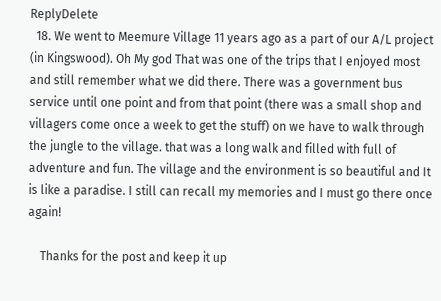ReplyDelete
  18. We went to Meemure Village 11 years ago as a part of our A/L project (in Kingswood). Oh My god That was one of the trips that I enjoyed most and still remember what we did there. There was a government bus service until one point and from that point (there was a small shop and villagers come once a week to get the stuff) on we have to walk through the jungle to the village. that was a long walk and filled with full of adventure and fun. The village and the environment is so beautiful and It is like a paradise. I still can recall my memories and I must go there once again!

    Thanks for the post and keep it up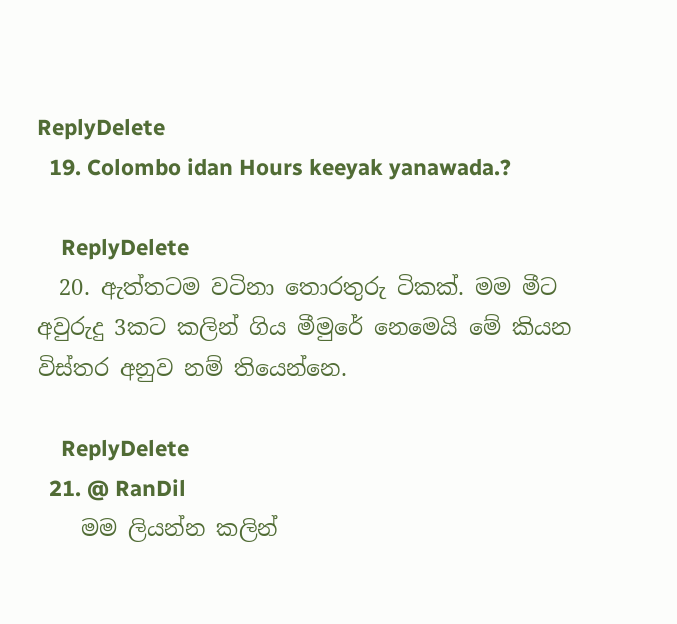ReplyDelete
  19. Colombo idan Hours keeyak yanawada.?

    ReplyDelete
  20. ඇත්තටම වටිනා තොරතුරු ටිකක්. මම මීට අවුරුදු 3කට කලින් ගිය මීමුරේ නෙමෙයි මේ කියන විස්තර අනුව නම් තියෙන්නෙ.

    ReplyDelete
  21. @ RanDil
    මම ලියන්න කලින්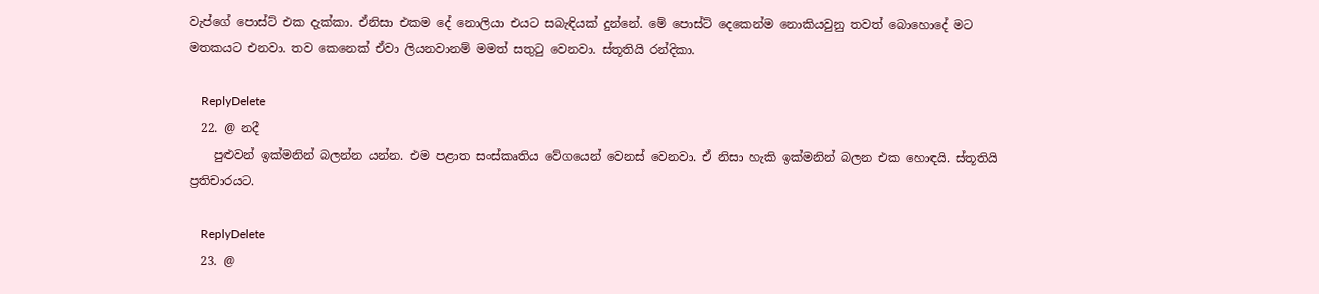වැප්ගේ පොස්ට් එක දැක්කා. ඒනිසා එකම දේ නොලියා එයට සබැඳියක් දුන්නේ. මේ පොස්ට් දෙකෙන්ම නොකියවුනු තවත් බොහොදේ මට මතකයට එනවා. තව කෙනෙක් ඒවා ලියනවානම් මමත් සතුටු වෙනවා. ස්තූතියි රන්දිකා.

    ReplyDelete
  22. @ නදී
    පුළුවන් ඉක්මනින් බලන්න යන්න. එම පළාත සංස්කෘතිය වේගයෙන් වෙනස් වෙනවා. ඒ නිසා හැකි ඉක්මනින් බලන එක හොඳයි. ස්තූතියි ප්‍රතිචාරයට.

    ReplyDelete
  23. @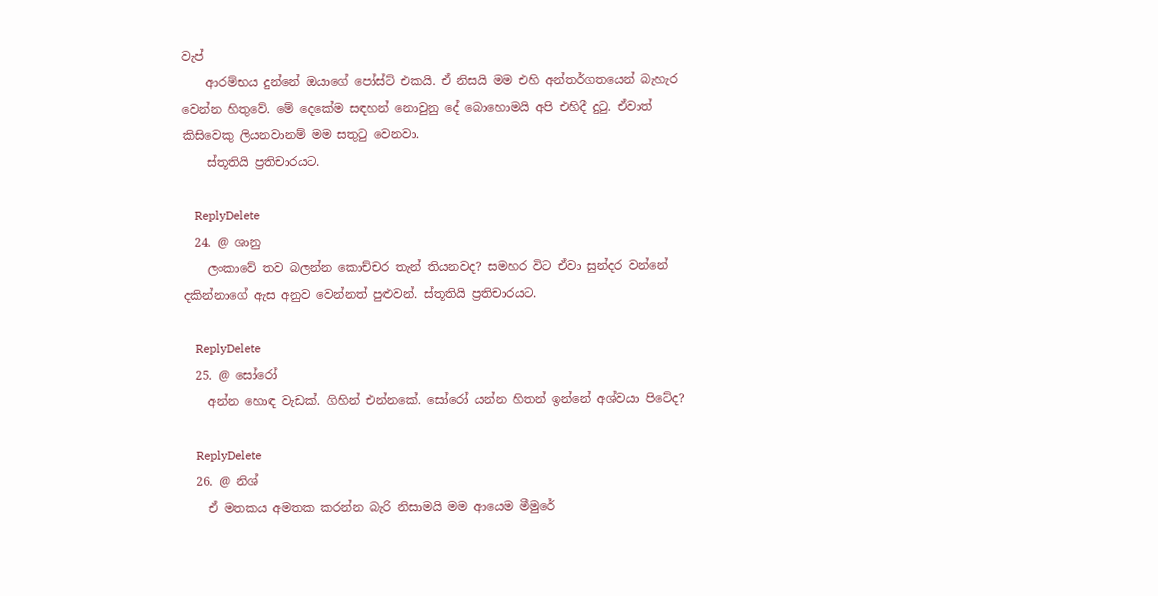වැප්
    ආරම්භය දුන්නේ ඔයාගේ පෝස්ට් එකයි. ඒ නිසයි මම එහි අන්තර්ගතයෙන් බැහැර වෙන්න හිතුවේ. මේ දෙකේම සඳහන් නොවුනු දේ බොහොමයි අපි එහිදී දුටු. ඒවාත් කිසිවෙකු ලියනවානම් මම සතුටු වෙනවා.
    ස්තූතියි ප්‍රතිචාරයට.

    ReplyDelete
  24. @ ශානු
    ලංකාවේ තව බලන්න කොච්චර තැන් තියනවද? සමහර විට ඒවා සුන්දර වන්නේ දකින්නාගේ ඇස අනුව වෙන්නත් පුළුවන්. ස්තූතියි ප්‍රතිචාරයට.

    ReplyDelete
  25. @ සෝරෝ
    අන්න හොඳ වැඩක්. ගිහින් එන්නකේ. සෝරෝ යන්න හිතන් ඉන්නේ අශ්වයා පිටේද?

    ReplyDelete
  26. @ නිශ්
    ඒ මතකය අමතක කරන්න බැරි නිසාමයි මම ආයෙම මීමුරේ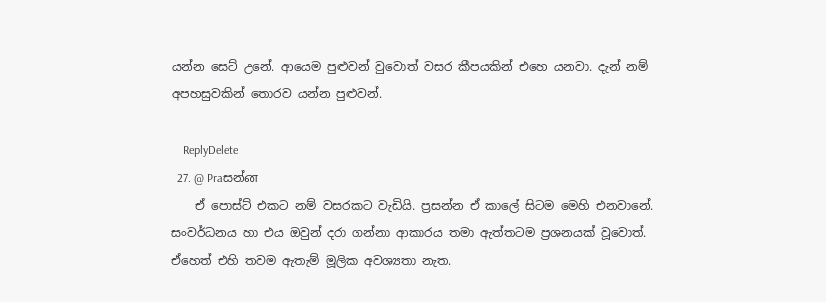යන්න සෙට් උනේ. ආයෙම පුළුවන් වුවොත් වසර කීපයකින් එහෙ යනවා. දැන් නම් අපහසුවකින් තොරව යන්න පුළුවන්.

    ReplyDelete
  27. @ Praසන්ன
    ඒ පොස්ට් එකට නම් වසරකට වැඩියි. ප්‍රසන්න ඒ කාලේ සිටම මෙහි එනවානේ. සංවර්ධනය හා එය ඔවුන් දරා ගන්නා ආකාරය තමා ඇත්තටම ප්‍රශනයක් වූවොත්. ඒහෙත් එහි තවම ඇතැම් මූලික අවශ්‍යතා නැත.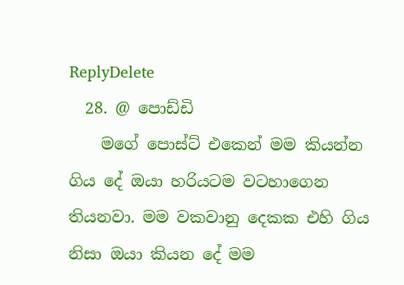ReplyDelete
  28. @ පොඩ්ඩි
    මගේ පොස්ට් එකෙන් මම කියන්න ගිය දේ ඔයා හරියටම වටහාගෙන තියනවා. මම වකවානු දෙකක එහි ගිය නිසා ඔයා කියන දේ මම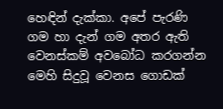හෙඳින් දැක්කා. අපේ පැරණි ගම හා දැන් ගම අතර ඇති වෙනස්කම් අවබෝධ කරගන්න මෙහි සිදුවූ වෙනස ගොඩක්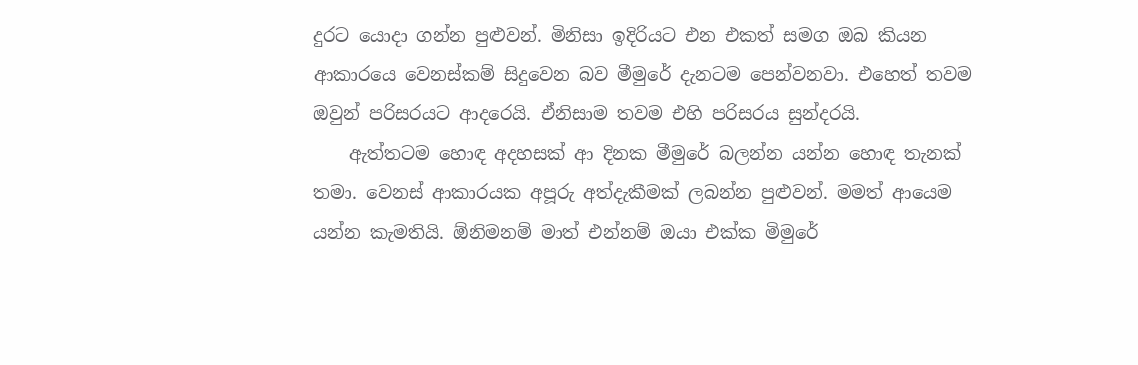දුරට යොදා ගන්න පුළුවන්. මිනිසා ඉදිරියට එන එකත් සමග ඔබ කියන ආකාරයෙ වෙනස්කම් සිදුවෙන බව මීමුරේ දැනටම පෙන්වනවා. එහෙත් තවම ඔවුන් පරිසරයට ආදරෙයි. ඒනිසාම තවම එහි පරිසරය සුන්දරයි.
    ඇත්තටම හොඳ අදහසක් ආ දිනක මීමුරේ බලන්න යන්න හොඳ තැනක් තමා. වෙනස් ආකාරයක අපූරු අත්දැකීමක් ලබන්න පුළුවන්. මමත් ආයෙම යන්න කැමතියි. ඕනිමනම් මාත් එන්නම් ඔයා එක්ක මිමුරේ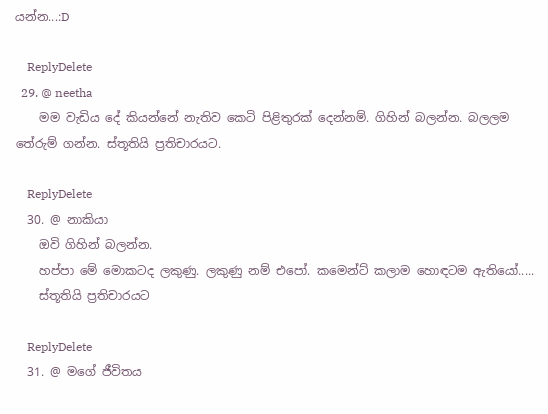යන්න...:D

    ReplyDelete
  29. @ neetha
    මම වැඩිය දේ කියන්නේ නැතිව කෙටි පිළිතුරක් දෙන්නම්. ගිහින් බලන්න. බලලම තේරුම් ගන්න. ස්තූතියි ප්‍රතිචාරයට.

    ReplyDelete
  30. @ නාකියා
    ඔවි ගිහින් බලන්න.
    හප්පා මේ මොකටද ලකුණු. ලකුණු නම් එපෝ. කමෙන්ට් කලාම හොඳටම ඇතියෝ.....
    ස්තූතියි ප්‍රතිචාරයට

    ReplyDelete
  31. @ මගේ ජීවිතය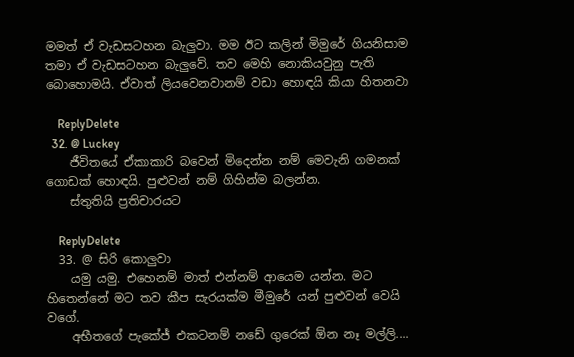මමත් ඒ වැඩසටහන බැලුවා. මම ඊට කලින් මිමුරේ ගියනිසාම තමා ඒ වැඩසටහන බැලුවේ. තව මෙහි නොකියවුනු පැති බොහොමයි. ඒවාත් ලියවෙනවානම් වඩා හොඳයි කියා හිතනවා

    ReplyDelete
  32. @ Luckey
    ජීවිතයේ ඒකාකාරි බවෙන් මිදෙන්න නම් මෙවැනි ගමනක් ගොඩක් හොඳයි. පුළුවන් නම් ගිහින්ම බලන්න.
    ස්තුතියි ප්‍රතිචාරයට

    ReplyDelete
  33. @ සිරි කොලුවා
    යමු යමු. එහෙනම් මාත් එන්නම් ආයෙම යන්න. මට හිතෙන්නේ මට තව කීප සැරයක්ම මීමුරේ යන් පුළුවන් වෙයි වගේ.
    අභීතගේ පැකේජ් එකටනම් නඩේ ගුරෙක් ඕන නෑ මල්ලි....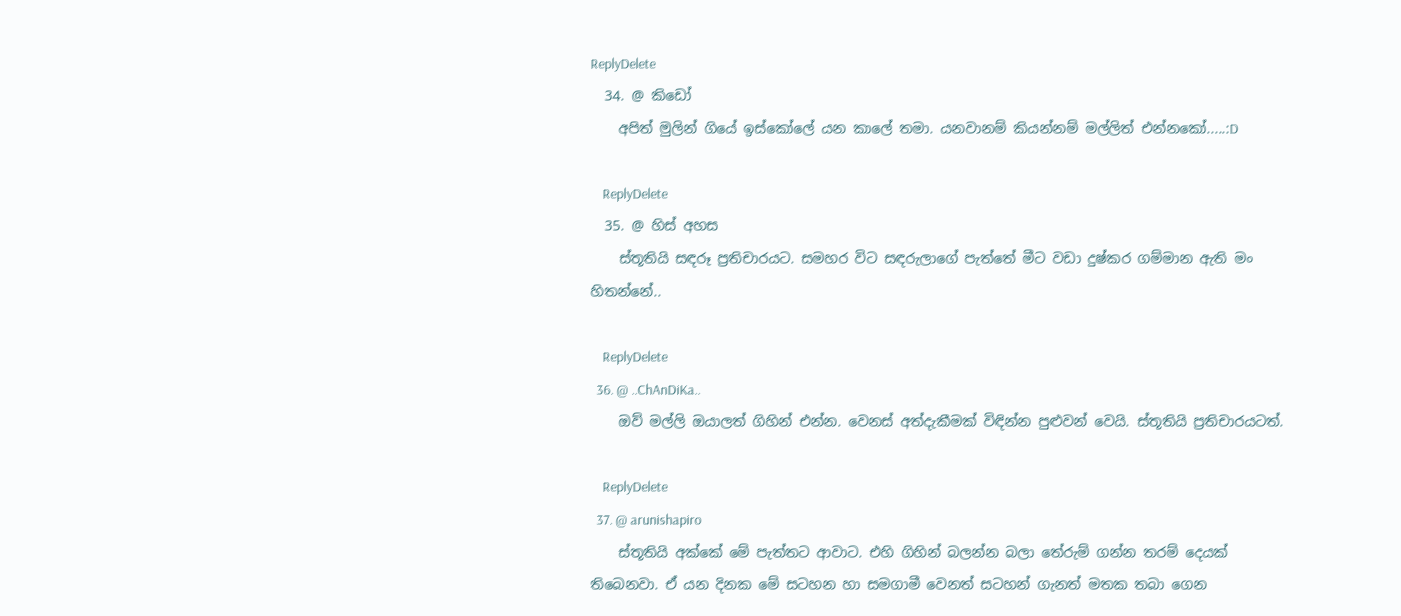ReplyDelete
  34. @ කිඩෝ
    අපිත් මුලින් ගියේ ඉස්කෝලේ යන කාලේ තමා. යනවානම් කියන්නම් මල්ලිත් එන්නකෝ.....:D

    ReplyDelete
  35. @ හිස් අහස
    ස්තූතියි සඳරූ ප්‍රතිචාරයට. සමහර විට සඳරුලාගේ පැත්තේ මීට වඩා දුෂ්කර ගම්මාන ඇති මං හිතන්නේ..

    ReplyDelete
  36. @ ..ChAnDiKa..
    ඔව් මල්ලි ඔයාලත් ගිහින් එන්න. වෙනස් අත්දැකීමක් විඳින්න පුළුවන් වෙයි. ස්තූතියි ප්‍රතිචාරයටත්.

    ReplyDelete
  37. @ arunishapiro
    ස්තූතියි අක්කේ මේ පැත්තට ආවාට. එහි ගිහින් බලන්න බලා තේරුම් ගන්න තරම් දෙයක් තිබෙනවා. ඒ යන දිනක මේ සටහන හා සමගාමී වෙනත් සටහන් ගැනත් මතක තබා ගෙන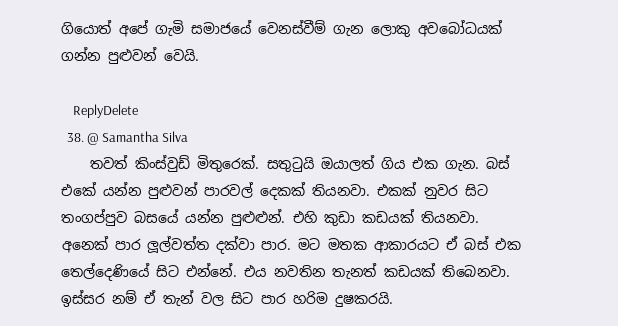ගියොත් අපේ ගැමි සමාජයේ වෙනස්වීම් ගැන ලොකු අවබෝධයක් ගන්න පුළුවන් වෙයි.

    ReplyDelete
  38. @ Samantha Silva
    තවත් කිංස්වුඩ් මිතුරෙක්. සතුටුයි ඔයාලත් ගිය එක ගැන. බස් එකේ යන්න පුළුවන් පාරවල් දෙකක් තියනවා. එකක් නුවර සිට තංගප්පුව බසයේ යන්න පුළුළුන්. එහි කුඩා කඩයක් තියනවා. අනෙක් පාර ලූල්වත්ත දක්වා පාර. මට මතක ආකාරයට ඒ බස් එක තෙල්දෙණියේ සිට එන්නේ. එය නවතින තැනත් කඩයක් තිබෙනවා. ඉස්සර නම් ඒ තැන් වල සිට පාර හරිම දුෂකරයි.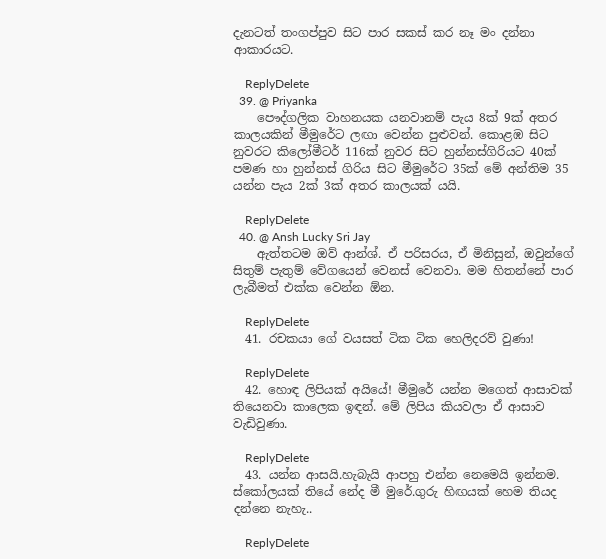දැනටත් තංගප්පුව සිට පාර සකස් කර නෑ මං දන්නා ආකාරයට.

    ReplyDelete
  39. @ Priyanka
    පෞද්ගලික වාහනයක යනවානම් පැය 8ක් 9ක් අතර කාලයකින් මීමුරේට ලඟා වෙන්න පුළුවන්. කොළඹ සිට නුවරට කිලෝමීටර් 116ක් නුවර සිට හුන්නස්ගිරියට 40ක් පමණ හා හුන්නස් ගිරිය සිට මීමුරේට 35ක් මේ අන්තිම 35 යන්න පැය 2ක් 3ක් අතර කාලයක් යයි.

    ReplyDelete
  40. @ Ansh Lucky Sri Jay
    ඇත්තටම ඔව් ආන්ශ්. ඒ පරිසරය, ඒ මිනිසුන්, ඔවුන්ගේ සිතුම් පැතුම් වේගයෙන් වෙනස් වෙනවා. මම හිතන්නේ පාර ලැබීමත් එක්ක වෙන්න ඕන.

    ReplyDelete
  41. රචකයා ගේ වයසත් ටික ටික හෙලිදරව් වුණා!

    ReplyDelete
  42. හොඳ ලිපියක් අයියේ! මීමුරේ යන්න මගෙත් ආසාවක් තියෙනවා කාලෙක ඉඳන්. මේ ලිපිය කියවලා ඒ ආසාව වැඩිවුණා.

    ReplyDelete
  43. යන්න ආසයි.හැබැයි ආපහු එන්න නෙමෙයි ඉන්නම. ස්කෝලයක් තියේ නේද මී මුරේ.ගුරු හිඟයක් හෙම තියද දන්නෙ නැහැ..

    ReplyDelete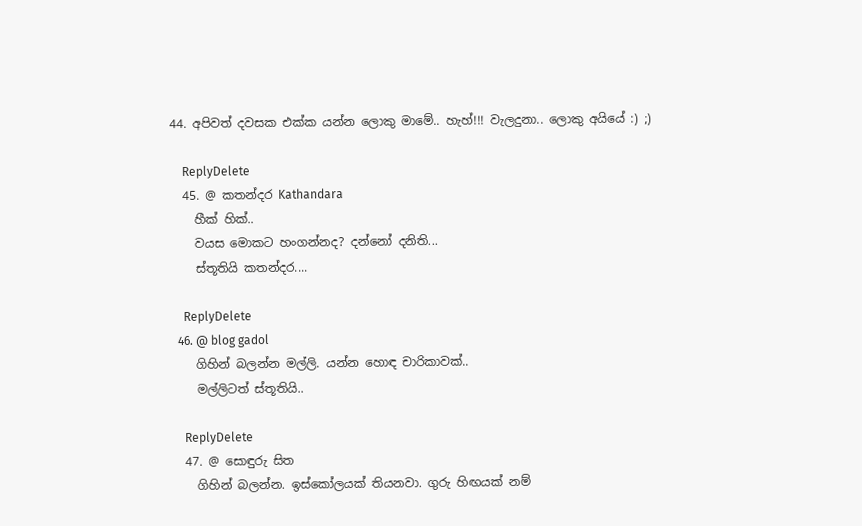44. අපිවත් දවසක එක්ක යන්න ලොකු මාමේ.. හැහ්!!! වැලදුනා.. ලොකු අයියේ :) ;)

    ReplyDelete
  45. @ කතන්දර Kathandara
    හීක් හික්..
    වයස මොකට හංගන්නද? දන්නෝ දනිති...
    ස්තූතියි කතන්දර....

    ReplyDelete
  46. @ blog gadol
    ගිහින් බලන්න මල්ලි. යන්න හොඳ චාරිකාවක්..
    මල්ලිටත් ස්තූතියි..

    ReplyDelete
  47. @ සොඳුරු සිත
    ගිහින් බලන්න. ඉස්කෝලයක් තියනවා. ගුරු හිඟයක් නම්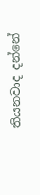තියනවාද දන්නේ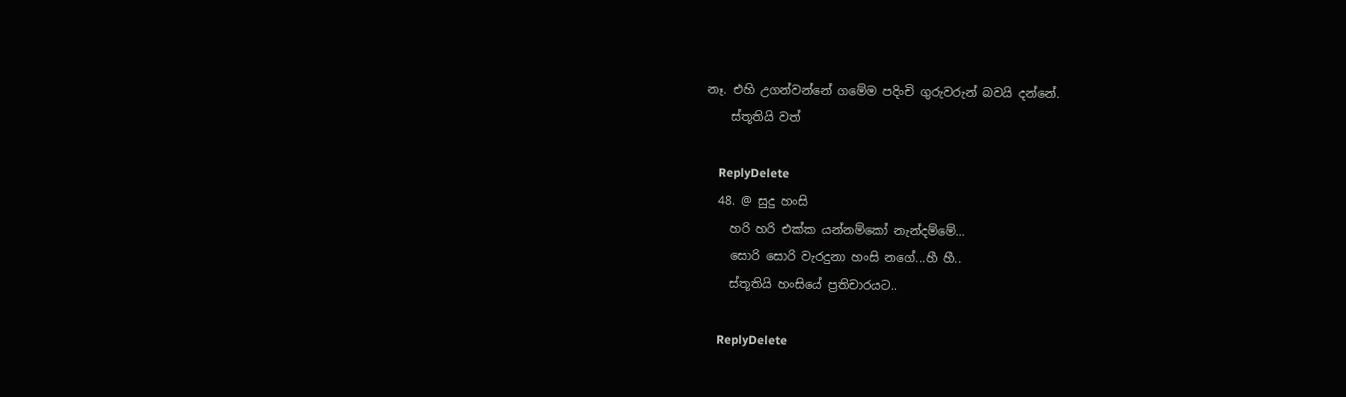නෑ. එහි උගන්වන්නේ ගමේම පදිංචි ගුරුවරුන් බවයි දන්නේ.
    ස්තූතියි වත්

    ReplyDelete
  48. @ සුදු හංසි
    හරි හරි එක්ක යන්නම්කෝ නැන්දම්මේ...
    සොරි සොරි වැරදුනා හංසි නගේ...හී හී..
    ස්තූතියි හංසියේ ප්‍රතිචාරයට..

    ReplyDelete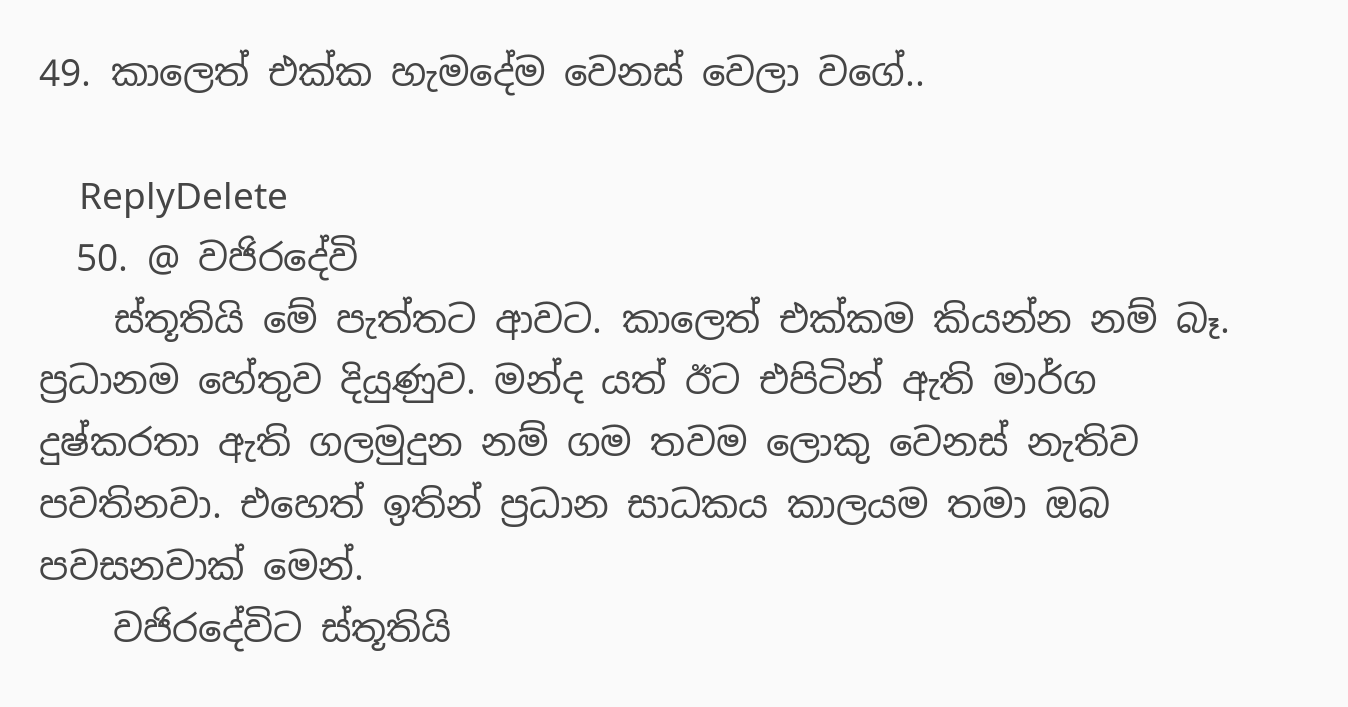49. කාලෙත් එක්ක හැමදේම වෙනස් වෙලා වගේ..

    ReplyDelete
  50. @ වජිරදේවි
    ස්තූතියි මේ පැත්තට ආවට. කාලෙත් එක්කම කියන්න නම් බෑ. ප්‍රධානම හේතුව දියුණුව. මන්ද යත් ඊට එපිටින් ඇති මාර්ග දුෂ්කරතා ඇති ගලමුදුන නම් ගම තවම ලොකු වෙනස් නැතිව පවතිනවා. එහෙත් ඉතින් ප්‍රධාන සාධකය කාලයම තමා ඔබ පවසනවාක් මෙන්.
    වජිරදේවිට ස්තූතියි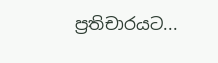ප්‍රතිචාරයට...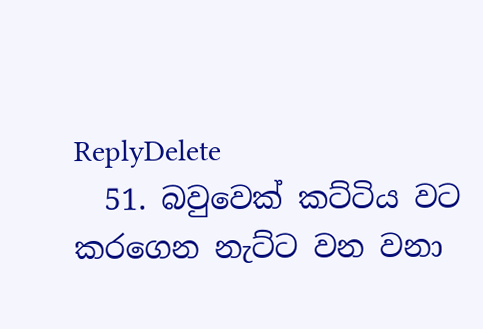ReplyDelete
  51. බවුවෙක් කට්ටිය වට කරගෙන නැට්ට වන වනා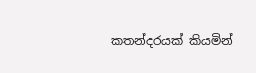කතන්දරයක් කියමින්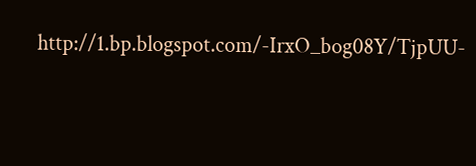http://1.bp.blogspot.com/-IrxO_bog08Y/TjpUU-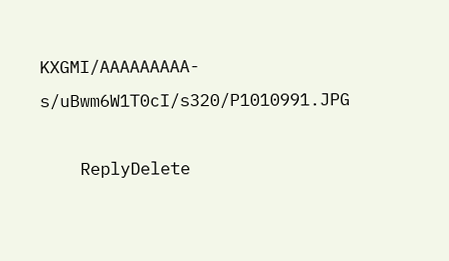KXGMI/AAAAAAAAA-s/uBwm6W1T0cI/s320/P1010991.JPG

    ReplyDelete